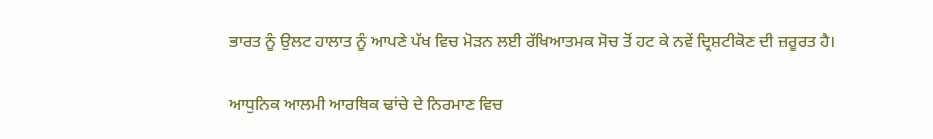ਭਾਰਤ ਨੂੰ ਉਲਟ ਹਾਲਾਤ ਨੂੰ ਆਪਣੇ ਪੱਖ ਵਿਚ ਮੋੜਨ ਲਈ ਰੱਖਿਆਤਮਕ ਸੋਚ ਤੋਂ ਹਟ ਕੇ ਨਵੇਂ ਦ੍ਰਿਸ਼ਟੀਕੋਣ ਦੀ ਜ਼ਰੂਰਤ ਹੈ।

ਆਧੁਨਿਕ ਆਲਮੀ ਆਰਥਿਕ ਢਾਂਚੇ ਦੇ ਨਿਰਮਾਣ ਵਿਚ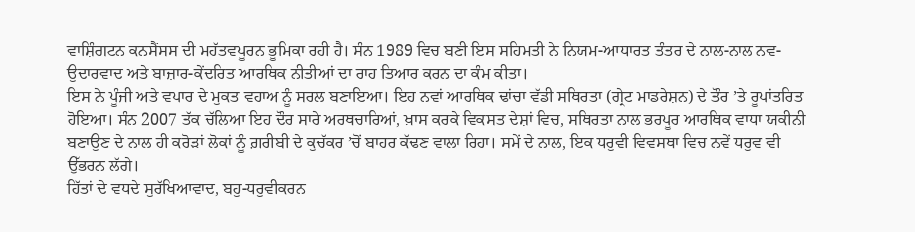ਵਾਸ਼ਿੰਗਟਨ ਕਨਸੈਂਸਸ ਦੀ ਮਹੱਤਵਪੂਰਨ ਭੂਮਿਕਾ ਰਹੀ ਹੈ। ਸੰਨ 1989 ਵਿਚ ਬਣੀ ਇਸ ਸਹਿਮਤੀ ਨੇ ਨਿਯਮ-ਆਧਾਰਤ ਤੰਤਰ ਦੇ ਨਾਲ-ਨਾਲ ਨਵ-ਉਦਾਰਵਾਦ ਅਤੇ ਬਾਜ਼ਾਰ-ਕੇਂਦਰਿਤ ਆਰਥਿਕ ਨੀਤੀਆਂ ਦਾ ਰਾਹ ਤਿਆਰ ਕਰਨ ਦਾ ਕੰਮ ਕੀਤਾ।
ਇਸ ਨੇ ਪੂੰਜੀ ਅਤੇ ਵਪਾਰ ਦੇ ਮੁਕਤ ਵਹਾਅ ਨੂੰ ਸਰਲ ਬਣਾਇਆ। ਇਹ ਨਵਾਂ ਆਰਥਿਕ ਢਾਂਚਾ ਵੱਡੀ ਸਥਿਰਤਾ (ਗ੍ਰੇਟ ਮਾਡਰੇਸ਼ਨ) ਦੇ ਤੌਰ ’ਤੇ ਰੂਪਾਂਤਰਿਤ ਹੋਇਆ। ਸੰਨ 2007 ਤੱਕ ਚੱਲਿਆ ਇਹ ਦੌਰ ਸਾਰੇ ਅਰਥਚਾਰਿਆਂ, ਖ਼ਾਸ ਕਰਕੇ ਵਿਕਸਤ ਦੇਸ਼ਾਂ ਵਿਚ, ਸਥਿਰਤਾ ਨਾਲ ਭਰਪੂਰ ਆਰਥਿਕ ਵਾਧਾ ਯਕੀਨੀ ਬਣਾਉਣ ਦੇ ਨਾਲ ਹੀ ਕਰੋੜਾਂ ਲੋਕਾਂ ਨੂੰ ਗ਼ਰੀਬੀ ਦੇ ਕੁਚੱਕਰ ’ਚੋਂ ਬਾਹਰ ਕੱਢਣ ਵਾਲਾ ਰਿਹਾ। ਸਮੇਂ ਦੇ ਨਾਲ, ਇਕ ਧਰੁਵੀ ਵਿਵਸਥਾ ਵਿਚ ਨਵੇਂ ਧਰੁਵ ਵੀ ਉੱਭਰਨ ਲੱਗੇ।
ਹਿੱਤਾਂ ਦੇ ਵਧਦੇ ਸੁਰੱਖਿਆਵਾਦ, ਬਹੁ-ਧਰੁਵੀਕਰਨ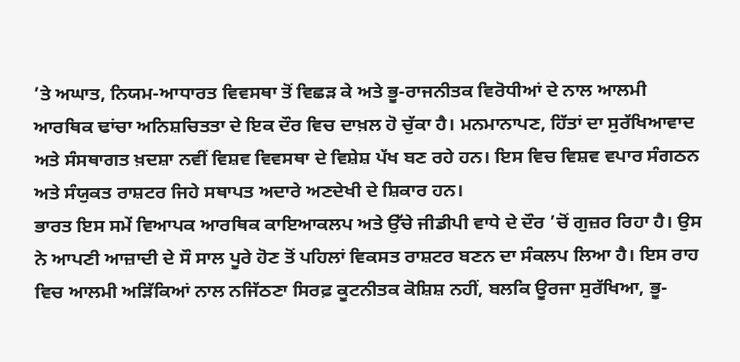’ਤੇ ਅਘਾਤ, ਨਿਯਮ-ਆਧਾਰਤ ਵਿਵਸਥਾ ਤੋਂ ਵਿਛੜ ਕੇ ਅਤੇ ਭੂ-ਰਾਜਨੀਤਕ ਵਿਰੋਧੀਆਂ ਦੇ ਨਾਲ ਆਲਮੀ ਆਰਥਿਕ ਢਾਂਚਾ ਅਨਿਸ਼ਚਿਤਤਾ ਦੇ ਇਕ ਦੌਰ ਵਿਚ ਦਾਖ਼ਲ ਹੋ ਚੁੱਕਾ ਹੈ। ਮਨਮਾਨਾਪਣ, ਹਿੱਤਾਂ ਦਾ ਸੁਰੱਖਿਆਵਾਦ ਅਤੇ ਸੰਸਥਾਗਤ ਖ਼ਦਸ਼ਾ ਨਵੀਂ ਵਿਸ਼ਵ ਵਿਵਸਥਾ ਦੇ ਵਿਸ਼ੇਸ਼ ਪੱਖ ਬਣ ਰਹੇ ਹਨ। ਇਸ ਵਿਚ ਵਿਸ਼ਵ ਵਪਾਰ ਸੰਗਠਨ ਅਤੇ ਸੰਯੁਕਤ ਰਾਸ਼ਟਰ ਜਿਹੇ ਸਥਾਪਤ ਅਦਾਰੇ ਅਣਦੇਖੀ ਦੇ ਸ਼ਿਕਾਰ ਹਨ।
ਭਾਰਤ ਇਸ ਸਮੇਂ ਵਿਆਪਕ ਆਰਥਿਕ ਕਾਇਆਕਲਪ ਅਤੇ ਉੱਚੇ ਜੀਡੀਪੀ ਵਾਧੇ ਦੇ ਦੌਰ ’ਚੋਂ ਗੁਜ਼ਰ ਰਿਹਾ ਹੈ। ਉਸ ਨੇ ਆਪਣੀ ਆਜ਼ਾਦੀ ਦੇ ਸੌ ਸਾਲ ਪੂਰੇ ਹੋਣ ਤੋਂ ਪਹਿਲਾਂ ਵਿਕਸਤ ਰਾਸ਼ਟਰ ਬਣਨ ਦਾ ਸੰਕਲਪ ਲਿਆ ਹੈ। ਇਸ ਰਾਹ ਵਿਚ ਆਲਮੀ ਅੜਿੱਕਿਆਂ ਨਾਲ ਨਜਿੱਠਣਾ ਸਿਰਫ਼ ਕੂਟਨੀਤਕ ਕੋਸ਼ਿਸ਼ ਨਹੀਂ, ਬਲਕਿ ਊਰਜਾ ਸੁਰੱਖਿਆ, ਭੂ-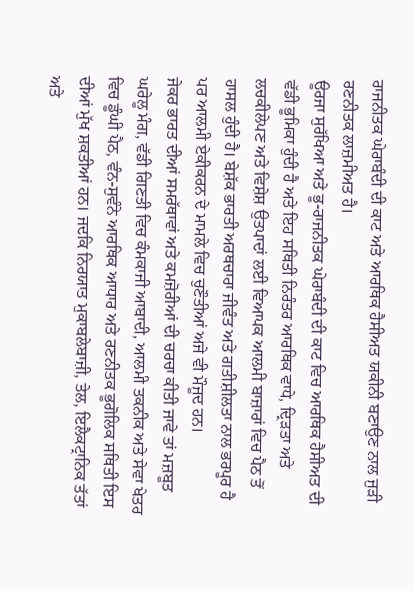ਰਾਜਨੀਤਕ ਘੇਰਾਬੰਦੀ ਦੀ ਕਾਟ ਅਤੇ ਆਰਥਿਕ ਹੈਸੀਅਤ ਯਕੀਨੀ ਬਣਾਉਣ ਨਾਲ ਜੁੜੀ ਰਣਨੀਤਕ ਲਾਜ਼ਮੀਅਤ ਹੈ।
ਊਰਜਾ ਸੁਰੱਖਿਆ ਅਤੇ ਭੂ-ਰਾਜਨੀਤਕ ਘੇਰਾਬੰਦੀ ਦੀ ਕਾਟ ਵਿਚ ਆਰਥਿਕ ਹੈਸੀਅਤ ਦੀ ਵੱਡੀ ਭੂਮਿਕਾ ਹੁੰਦੀ ਹੈ ਅਤੇ ਇਹ ਸਥਿਤੀ ਨਿਰੰਤਰ ਆਰਥਿਕ ਵਾਧੇ, ਦ੍ਰਿੜਤਾ ਅਤੇ ਲਚਕੀਲੇਪਣ ਅਤੇ ਵਿਸ਼ੇਸ਼ ਉਤਪਾਦਾਂ ਲਈ ਵਿਆਪਕ ਆਲਮੀ ਬਾਜ਼ਾਰਾਂ ਵਿਚ ਪੈਠ ਤੋਂ ਹਾਸਲ ਹੁੰਦੀ ਹੈ। ਬੇਸ਼ੱਕ ਭਾਰਤੀ ਅਰਥਚਾਰਾ ਜੀਵੰਤ ਅਤੇ ਗਤੀਸ਼ੀਲਤਾ ਨਾਲ ਭਰਪੂਰ ਹੈ ਪਰ ਆਲਮੀ ਏਕੀਕਰਨ ਦੇ ਮਾਮਲੇ ਵਿਚ ਚੁਣੌਤੀਆਂ ਅਜੇ ਵੀ ਮੌਜੂਦ ਹਨ।
ਜੇਕਰ ਭਾਰਤ ਦੀਆਂ ਸਮਰੱਥਾਵਾਂ ਅਤੇ ਕਮਜ਼ੋਰੀਆਂ ਦੀ ਚਰਚਾ ਕੀਤੀ ਜਾਵੇ ਤਾਂ ਮਜ਼ਬੂਤ ਘਰੇਲੂ ਮੰਗ, ਵੱਡੀ ਗਿਣਤੀ ਵਿਚ ਕੰਮਕਾਜੀ ਆਬਾਦੀ, ਆਲਮੀ ਤਕਨੀਕ ਅਤੇ ਸੇਵਾ ਖੇਤਰ ਵਿਚ ਡੂੰਘੀ ਪੈਠ, ਵੰਨ-ਸੁਵੰਨੇ ਆਰਥਿਕ ਆਧਾਰ ਅਤੇ ਰਣਨੀਤਕ ਭੂਗੋਲਿਕ ਸਥਿਤੀ ਇਸ ਦੀਆਂ ਮੁੱਖ ਸ਼ਕਤੀਆਂ ਹਨ। ਜਦਕਿ ਨਿਰਯਾਤ ਮੁਕਾਬਲੇਬਾਜ਼ੀ, ਤੇਲ, ਇਲੈਕਟ੍ਰਾਨਿਕ ਤੱਤਾਂ ਅਤੇ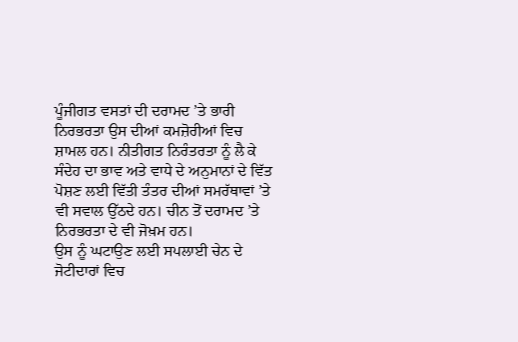ਪੂੰਜੀਗਤ ਵਸਤਾਂ ਦੀ ਦਰਾਮਦ ’ਤੇ ਭਾਰੀ ਨਿਰਭਰਤਾ ਉਸ ਦੀਆਂ ਕਮਜ਼ੋਰੀਆਂ ਵਿਚ ਸ਼ਾਮਲ ਹਨ। ਨੀਤੀਗਤ ਨਿਰੰਤਰਤਾ ਨੂੰ ਲੈ ਕੇ ਸੰਦੇਹ ਦਾ ਭਾਵ ਅਤੇ ਵਾਧੇ ਦੇ ਅਨੁਮਾਨਾਂ ਦੇ ਵਿੱਤ ਪੋਸ਼ਣ ਲਈ ਵਿੱਤੀ ਤੰਤਰ ਦੀਆਂ ਸਮਰੱਥਾਵਾਂ ’ਤੇ ਵੀ ਸਵਾਲ ਉੱਠਦੇ ਹਨ। ਚੀਨ ਤੋਂ ਦਰਾਮਦ ’ਤੇ ਨਿਰਭਰਤਾ ਦੇ ਵੀ ਜੋਖ਼ਮ ਹਨ।
ਉਸ ਨੂੰ ਘਟਾਉਣ ਲਈ ਸਪਲਾਈ ਚੇਨ ਦੇ ਜੋਟੀਦਾਰਾਂ ਵਿਚ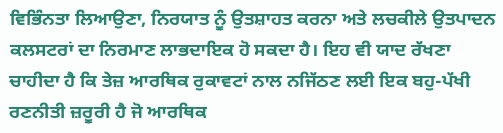ਵਿਭਿੰਨਤਾ ਲਿਆਉਣਾ, ਨਿਰਯਾਤ ਨੂੰ ਉਤਸ਼ਾਹਤ ਕਰਨਾ ਅਤੇ ਲਚਕੀਲੇ ਉਤਪਾਦਨ ਕਲਸਟਰਾਂ ਦਾ ਨਿਰਮਾਣ ਲਾਭਦਾਇਕ ਹੋ ਸਕਦਾ ਹੈ। ਇਹ ਵੀ ਯਾਦ ਰੱਖਣਾ ਚਾਹੀਦਾ ਹੈ ਕਿ ਤੇਜ਼ ਆਰਥਿਕ ਰੁਕਾਵਟਾਂ ਨਾਲ ਨਜਿੱਠਣ ਲਈ ਇਕ ਬਹੁ-ਪੱਖੀ ਰਣਨੀਤੀ ਜ਼ਰੂਰੀ ਹੈ ਜੋ ਆਰਥਿਕ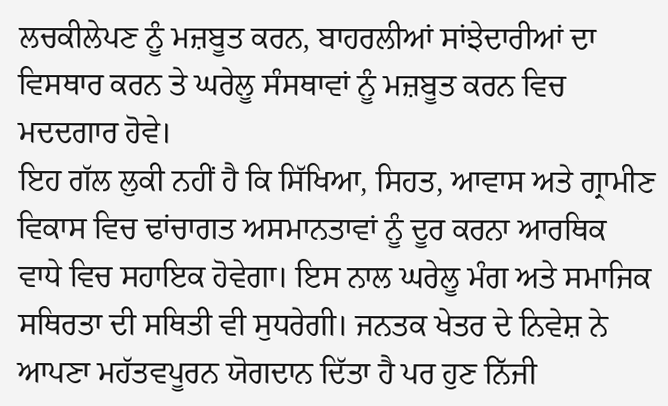ਲਚਕੀਲੇਪਣ ਨੂੰ ਮਜ਼ਬੂਤ ਕਰਨ, ਬਾਹਰਲੀਆਂ ਸਾਂਝੇਦਾਰੀਆਂ ਦਾ ਵਿਸਥਾਰ ਕਰਨ ਤੇ ਘਰੇਲੂ ਸੰਸਥਾਵਾਂ ਨੂੰ ਮਜ਼ਬੂਤ ਕਰਨ ਵਿਚ ਮਦਦਗਾਰ ਹੋਵੇ।
ਇਹ ਗੱਲ ਲੁਕੀ ਨਹੀਂ ਹੈ ਕਿ ਸਿੱਖਿਆ, ਸਿਹਤ, ਆਵਾਸ ਅਤੇ ਗ੍ਰਾਮੀਣ ਵਿਕਾਸ ਵਿਚ ਢਾਂਚਾਗਤ ਅਸਮਾਨਤਾਵਾਂ ਨੂੰ ਦੂਰ ਕਰਨਾ ਆਰਥਿਕ ਵਾਧੇ ਵਿਚ ਸਹਾਇਕ ਹੋਵੇਗਾ। ਇਸ ਨਾਲ ਘਰੇਲੂ ਮੰਗ ਅਤੇ ਸਮਾਜਿਕ ਸਥਿਰਤਾ ਦੀ ਸਥਿਤੀ ਵੀ ਸੁਧਰੇਗੀ। ਜਨਤਕ ਖੇਤਰ ਦੇ ਨਿਵੇਸ਼ ਨੇ ਆਪਣਾ ਮਹੱਤਵਪੂਰਨ ਯੋਗਦਾਨ ਦਿੱਤਾ ਹੈ ਪਰ ਹੁਣ ਨਿੱਜੀ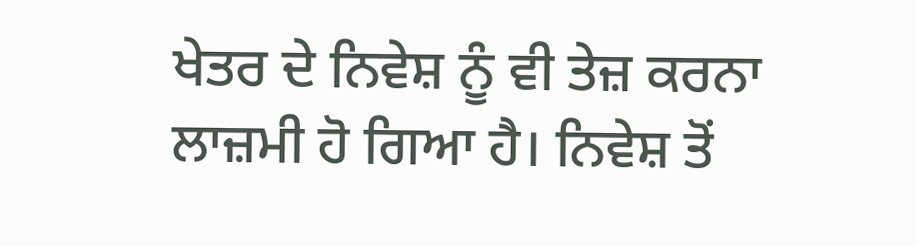ਖੇਤਰ ਦੇ ਨਿਵੇਸ਼ ਨੂੰ ਵੀ ਤੇਜ਼ ਕਰਨਾ ਲਾਜ਼ਮੀ ਹੋ ਗਿਆ ਹੈ। ਨਿਵੇਸ਼ ਤੋਂ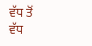ਵੱਧ ਤੋਂ ਵੱਧ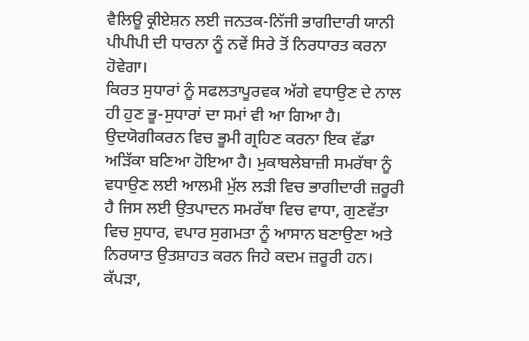ਵੈਲਿਊ ਕ੍ਰੀਏਸ਼ਨ ਲਈ ਜਨਤਕ-ਨਿੱਜੀ ਭਾਗੀਦਾਰੀ ਯਾਨੀ ਪੀਪੀਪੀ ਦੀ ਧਾਰਨਾ ਨੂੰ ਨਵੇਂ ਸਿਰੇ ਤੋਂ ਨਿਰਧਾਰਤ ਕਰਨਾ ਹੋਵੇਗਾ।
ਕਿਰਤ ਸੁਧਾਰਾਂ ਨੂੰ ਸਫਲਤਾਪੂਰਵਕ ਅੱਗੇ ਵਧਾਉਣ ਦੇ ਨਾਲ ਹੀ ਹੁਣ ਭੂ-ਸੁਧਾਰਾਂ ਦਾ ਸਮਾਂ ਵੀ ਆ ਗਿਆ ਹੈ। ਉਦਯੋਗੀਕਰਨ ਵਿਚ ਭੂਮੀ ਗ੍ਰਹਿਣ ਕਰਨਾ ਇਕ ਵੱਡਾ ਅੜਿੱਕਾ ਬਣਿਆ ਹੋਇਆ ਹੈ। ਮੁਕਾਬਲੇਬਾਜ਼ੀ ਸਮਰੱਥਾ ਨੂੰ ਵਧਾਉਣ ਲਈ ਆਲਮੀ ਮੁੱਲ ਲੜੀ ਵਿਚ ਭਾਗੀਦਾਰੀ ਜ਼ਰੂਰੀ ਹੈ ਜਿਸ ਲਈ ਉਤਪਾਦਨ ਸਮਰੱਥਾ ਵਿਚ ਵਾਧਾ, ਗੁਣਵੱਤਾ ਵਿਚ ਸੁਧਾਰ, ਵਪਾਰ ਸੁਗਮਤਾ ਨੂੰ ਆਸਾਨ ਬਣਾਉਣਾ ਅਤੇ ਨਿਰਯਾਤ ਉਤਸ਼ਾਹਤ ਕਰਨ ਜਿਹੇ ਕਦਮ ਜ਼ਰੂਰੀ ਹਨ।
ਕੱਪੜਾ,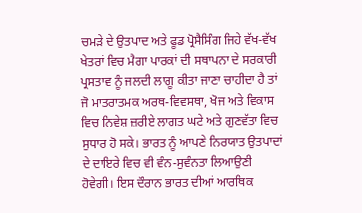ਚਮੜੇ ਦੇ ਉਤਪਾਦ ਅਤੇ ਫੂਡ ਪ੍ਰੋਸੈਸਿੰਗ ਜਿਹੇ ਵੱਖ-ਵੱਖ ਖੇਤਰਾਂ ਵਿਚ ਮੈਗਾ ਪਾਰਕਾਂ ਦੀ ਸਥਾਪਨਾ ਦੇ ਸਰਕਾਰੀ ਪ੍ਰਸਤਾਵ ਨੂੰ ਜਲਦੀ ਲਾਗੂ ਕੀਤਾ ਜਾਣਾ ਚਾਹੀਦਾ ਹੈ ਤਾਂ ਜੋ ਮਾਤਰਾਤਮਕ ਅਰਥ-ਵਿਵਸਥਾ, ਖੋਜ ਅਤੇ ਵਿਕਾਸ ਵਿਚ ਨਿਵੇਸ਼ ਜ਼ਰੀਏ ਲਾਗਤ ਘਟੇ ਅਤੇ ਗੁਣਵੱਤਾ ਵਿਚ ਸੁਧਾਰ ਹੋ ਸਕੇ। ਭਾਰਤ ਨੂੰ ਆਪਣੇ ਨਿਰਯਾਤ ਉਤਪਾਦਾਂ ਦੇ ਦਾਇਰੇ ਵਿਚ ਵੀ ਵੰਨ-ਸੁਵੰਨਤਾ ਲਿਆਉਣੀ ਹੋਵੇਗੀ। ਇਸ ਦੌਰਾਨ ਭਾਰਤ ਦੀਆਂ ਆਰਥਿਕ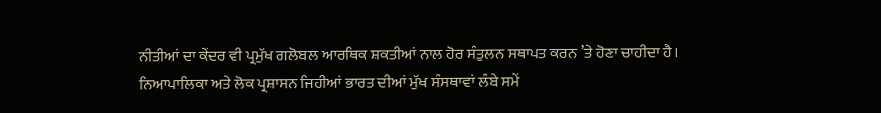ਨੀਤੀਆਂ ਦਾ ਕੇਂਦਰ ਵੀ ਪ੍ਰਮੁੱਖ ਗਲੋਬਲ ਆਰਥਿਕ ਸ਼ਕਤੀਆਂ ਨਾਲ ਹੋਰ ਸੰਤੁਲਨ ਸਥਾਪਤ ਕਰਨ ’ਤੇ ਹੋਣਾ ਚਾਹੀਦਾ ਹੈ।
ਨਿਆਪਾਲਿਕਾ ਅਤੇ ਲੋਕ ਪ੍ਰਸ਼ਾਸਨ ਜਿਹੀਆਂ ਭਾਰਤ ਦੀਆਂ ਮੁੱਖ ਸੰਸਥਾਵਾਂ ਲੰਬੇ ਸਮੇਂ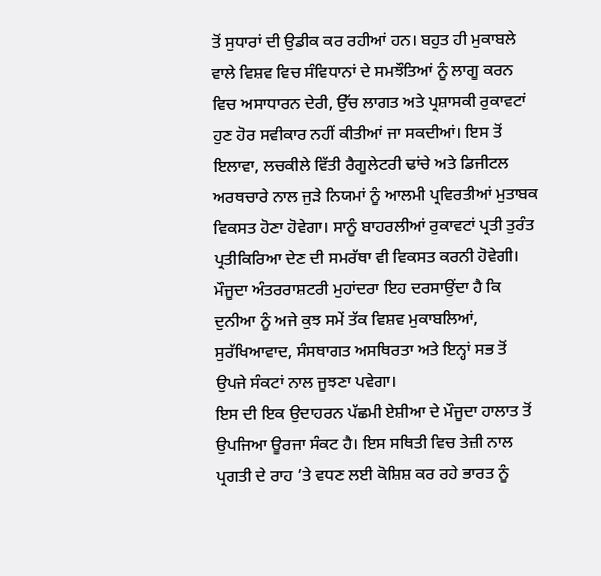ਤੋਂ ਸੁਧਾਰਾਂ ਦੀ ਉਡੀਕ ਕਰ ਰਹੀਆਂ ਹਨ। ਬਹੁਤ ਹੀ ਮੁਕਾਬਲੇ ਵਾਲੇ ਵਿਸ਼ਵ ਵਿਚ ਸੰਵਿਧਾਨਾਂ ਦੇ ਸਮਝੌਤਿਆਂ ਨੂੰ ਲਾਗੂ ਕਰਨ ਵਿਚ ਅਸਾਧਾਰਨ ਦੇਰੀ, ਉੱਚ ਲਾਗਤ ਅਤੇ ਪ੍ਰਸ਼ਾਸਕੀ ਰੁਕਾਵਟਾਂ ਹੁਣ ਹੋਰ ਸਵੀਕਾਰ ਨਹੀਂ ਕੀਤੀਆਂ ਜਾ ਸਕਦੀਆਂ। ਇਸ ਤੋਂ ਇਲਾਵਾ, ਲਚਕੀਲੇ ਵਿੱਤੀ ਰੈਗੂਲੇਟਰੀ ਢਾਂਚੇ ਅਤੇ ਡਿਜੀਟਲ ਅਰਥਚਾਰੇ ਨਾਲ ਜੁੜੇ ਨਿਯਮਾਂ ਨੂੰ ਆਲਮੀ ਪ੍ਰਵਿਰਤੀਆਂ ਮੁਤਾਬਕ ਵਿਕਸਤ ਹੋਣਾ ਹੋਵੇਗਾ। ਸਾਨੂੰ ਬਾਹਰਲੀਆਂ ਰੁਕਾਵਟਾਂ ਪ੍ਰਤੀ ਤੁਰੰਤ ਪ੍ਰਤੀਕਿਰਿਆ ਦੇਣ ਦੀ ਸਮਰੱਥਾ ਵੀ ਵਿਕਸਤ ਕਰਨੀ ਹੋਵੇਗੀ। ਮੌਜੂਦਾ ਅੰਤਰਰਾਸ਼ਟਰੀ ਮੁਹਾਂਦਰਾ ਇਹ ਦਰਸਾਉਂਦਾ ਹੈ ਕਿ ਦੁਨੀਆ ਨੂੰ ਅਜੇ ਕੁਝ ਸਮੇਂ ਤੱਕ ਵਿਸ਼ਵ ਮੁਕਾਬਲਿਆਂ, ਸੁਰੱਖਿਆਵਾਦ, ਸੰਸਥਾਗਤ ਅਸਥਿਰਤਾ ਅਤੇ ਇਨ੍ਹਾਂ ਸਭ ਤੋਂ ਉਪਜੇ ਸੰਕਟਾਂ ਨਾਲ ਜੂਝਣਾ ਪਵੇਗਾ।
ਇਸ ਦੀ ਇਕ ਉਦਾਹਰਨ ਪੱਛਮੀ ਏਸ਼ੀਆ ਦੇ ਮੌਜੂਦਾ ਹਾਲਾਤ ਤੋਂ ਉਪਜਿਆ ਊਰਜਾ ਸੰਕਟ ਹੈ। ਇਸ ਸਥਿਤੀ ਵਿਚ ਤੇਜ਼ੀ ਨਾਲ ਪ੍ਰਗਤੀ ਦੇ ਰਾਹ ’ਤੇ ਵਧਣ ਲਈ ਕੋਸ਼ਿਸ਼ ਕਰ ਰਹੇ ਭਾਰਤ ਨੂੰ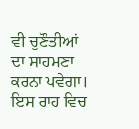ਵੀ ਚੁਣੌਤੀਆਂ ਦਾ ਸਾਹਮਣਾ ਕਰਨਾ ਪਵੇਗਾ। ਇਸ ਰਾਹ ਵਿਚ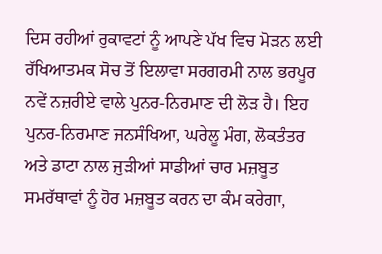ਦਿਸ ਰਹੀਆਂ ਰੁਕਾਵਟਾਂ ਨੂੰ ਆਪਣੇ ਪੱਖ ਵਿਚ ਮੋੜਨ ਲਈ ਰੱਖਿਆਤਮਕ ਸੋਚ ਤੋਂ ਇਲਾਵਾ ਸਰਗਰਮੀ ਨਾਲ ਭਰਪੂਰ ਨਵੇਂ ਨਜ਼ਰੀਏ ਵਾਲੇ ਪੁਨਰ-ਨਿਰਮਾਣ ਦੀ ਲੋੜ ਹੈ। ਇਹ ਪੁਨਰ-ਨਿਰਮਾਣ ਜਨਸੰਖਿਆ, ਘਰੇਲੂ ਮੰਗ, ਲੋਕਤੰਤਰ ਅਤੇ ਡਾਟਾ ਨਾਲ ਜੁੜੀਆਂ ਸਾਡੀਆਂ ਚਾਰ ਮਜ਼ਬੂਤ ਸਮਰੱਥਾਵਾਂ ਨੂੰ ਹੋਰ ਮਜ਼ਬੂਤ ਕਰਨ ਦਾ ਕੰਮ ਕਰੇਗਾ,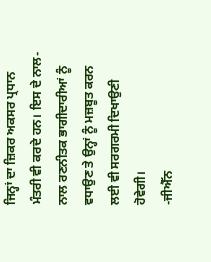ਜਿਨ੍ਹਾਂ ਦਾ ਜ਼ਿਕਰ ਅਕਸਰ ਪ੍ਰਧਾਨ ਮੰਤਰੀ ਵੀ ਕਰਦੇ ਹਨ। ਇਸ ਦੇ ਨਾਲ-ਨਾਲ ਰਣਨੀਤਕ ਭਾਗੀਦਾਰੀਆਂ ਨੂੰ ਵਧਾਉਣ ਤੇ ਉਨ੍ਹਾਂ ਨੂੰ ਮਜ਼ਬੂਤ ਕਰਨ ਲਈ ਵੀ ਸਰਗਰਮੀ ਦਿਖਾਉਣੀ ਹੋਵੇਗੀ।
-ਜੀਐੱਨ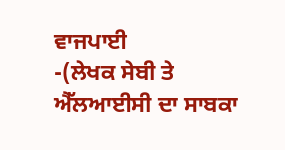ਵਾਜਪਾਈ
-(ਲੇਖਕ ਸੇਬੀ ਤੇ ਐੱਲਆਈਸੀ ਦਾ ਸਾਬਕਾ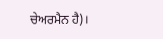ਚੇਅਰਮੈਨ ਹੈ)।